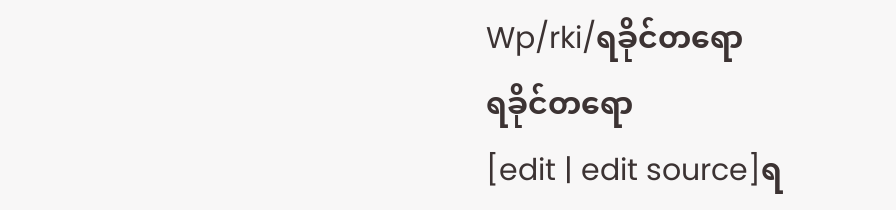Wp/rki/ရခိုင်တရော
ရခိုင်တရော
[edit | edit source]ရ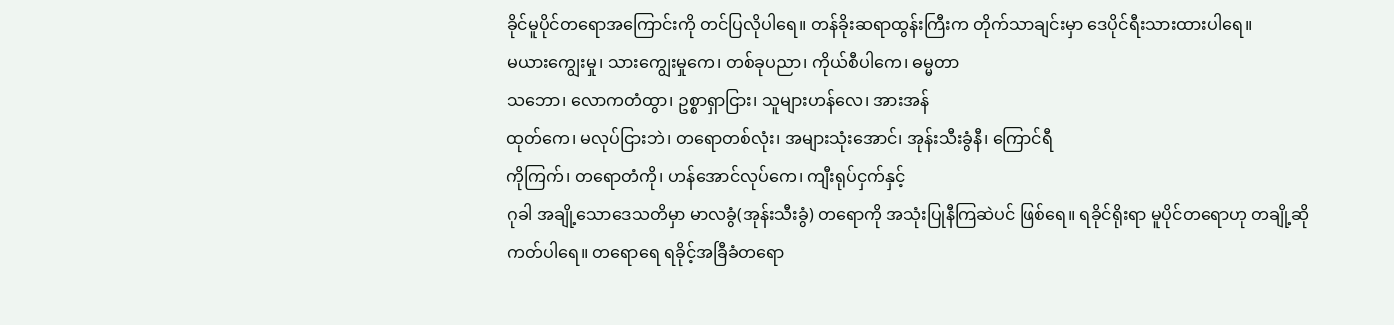ခိုင်မူပိုင်တရောအကြောင်းကို တင်ပြလိုပါရေ။ တန်ခိုးဆရာထွန်းကြီးက တိုက်သာချင်းမှာ ဒေပိုင်ရီးသားထားပါရေ။
မယားကျွေးမှု၊ သားကျွေးမှုကေ၊ တစ်ခုပညာ၊ ကိုယ်စီပါကေ၊ ဓမ္မတာ
သဘော၊ လောကတံထွာ၊ ဥစ္စာရှာငြား၊ သူများဟန်လေ၊ အားအန်
ထုတ်ကေ၊ မလုပ်ငြားဘဲ၊ တရောတစ်လုံး၊ အများသုံးအောင်၊ အုန်းသီးခွံနီ၊ ကြောင်ရီ
ကိုကြက်၊ တရောတံကို၊ ဟန်အောင်လုပ်ကေ၊ ကျီးရုပ်ငှက်နှင့်
ဂုခါ အချို့သောဒေသတိမှာ မာလခွံ(အုန်းသီးခွံ) တရောကို အသုံးပြုနီကြဆဲပင် ဖြစ်ရေ။ ရခိုင်ရိုးရာ မူပိုင်တရောဟု တချို့ဆိုကတ်ပါရေ။ တရောရေ ရခိုင့်အခြီခံတရော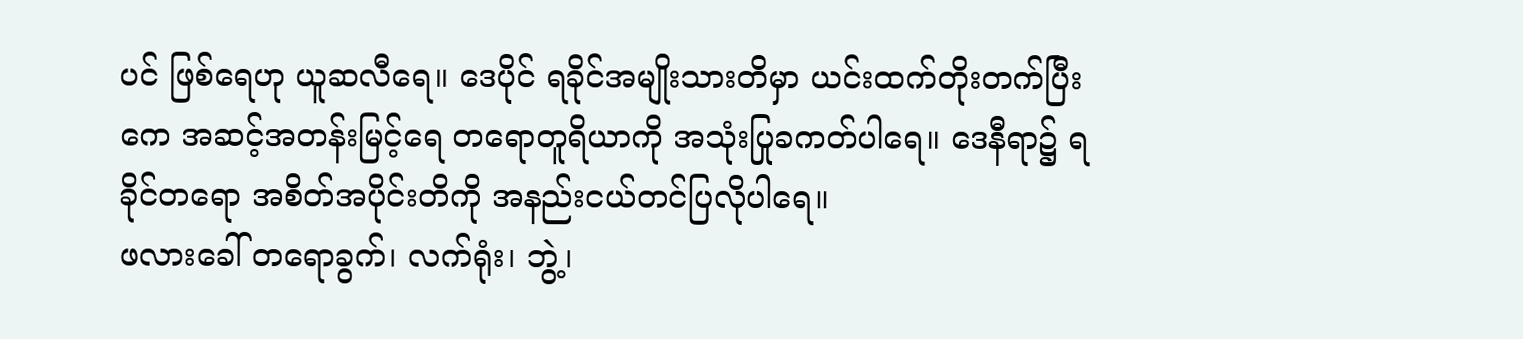ပင် ဖြစ်ရေဟု ယူဆလီရေ။ ဒေပိုင် ရခိုင်အမျိုးသားတိမှာ ယင်းထက်တိုးတက်ပြီးကေ အဆင့်အတန်းမြင့်ရေ တရောတူရိယာကို အသုံးပြုခကတ်ပါရေ။ ဒေနီရာ၌ ရခိုင်တရော အစိတ်အပိုင်းတိကို အနည်းငယ်တင်ပြလိုပါရေ။
ဖလားခေါ် တရောခွက်၊ လက်ရုံး၊ ဘွဲ့၊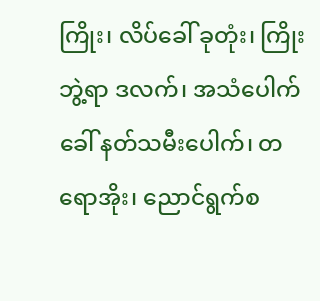ကြိုး၊ လိပ်ခေါ် ခုတုံး၊ ကြိုးဘွဲ့ရာ ဒလက်၊ အသံပေါက်ခေါ် နတ်သမီးပေါက်၊ တရောအိုး၊ ညောင်ရွက်စ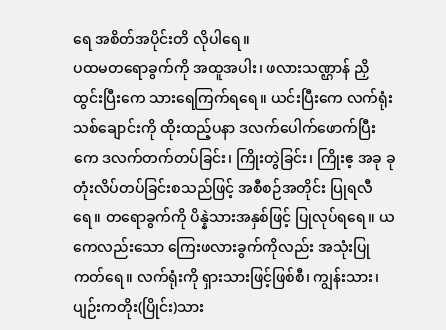ရေ အစိတ်အပိုင်းတိ လိုပါရေ။
ပထမတရောခွက်ကို အထူအပါး၊ ဖလားသဏ္ဌာန် ညှိထွင်းပြီးကေ သားရေကြက်ရရေ။ ယင်းပြီးကေ လက်ရုံးသစ်ချောင်းကို ထိုးထည့်ပနာ ဒလက်ပေါက်ဖောက်ပြီးကေ ဒလက်တက်တပ်ခြင်း၊ ကြိုးတွဲခြင်း၊ ကြိုးဧ့ အခု ခုတုံးလိပ်တပ်ခြင်းစသည်ဖြင့် အစီစဉ်အတိုင်း ပြုရလီရေ။ တရောခွက်ကို ပိန္နဲသားအနှစ်ဖြင့် ပြုလုပ်ရရေ။ ယကေလည်းသော ကြေးဖလားခွက်ကိုလည်း အသုံးပြုကတ်ရေ။ လက်ရုံးကို ရှားသားဖြင့်ဖြစ်စီ၊ ကျွန်းသား၊ ပျဉ်းကတိုး(ပြိုင်း)သား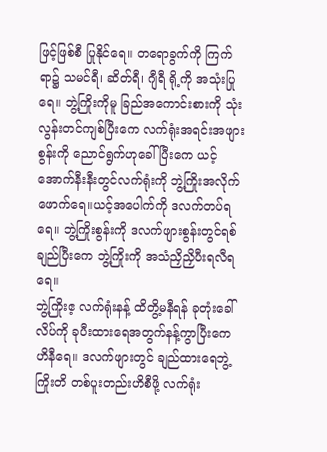ဖြင့်ဖြစ်စီ ပြုနိုင်ရေ။ တရောခွက်ကို ကြက်ရာ၌ သမင်ရီ၊ ဆိတ်ရီ၊ ဂျီရီ ရို့ကို အသုံးပြုရေ။ ဘွဲ့ကြိုးကိုမူ ခြည်အကောင်းစားကို သုံးလွန်းတင်ကျစ်ပြီးကေ လက်ရုံးအရင်းအဖျားစွန်းကို ညောင်ရွက်ဟုခေါ်ပြီးကေ ယင့်အောက်နီးနီးတွင်လက်ရုံးကို ဘွဲ့ကြိုးအလိုက် ဖောက်ရေ။ယင့်အပေါက်ကို ဒလက်တပ်ရရေ။ ဘွဲ့ကြိုးစွန်းကို ဒလက်ဖျားစွန်းတွင်ရစ်ချည်ပြီးကေ ဘွဲ့ကြိုးကို အသံညှိညှိပီးရလီရရေ။
ဘွဲ့ကြိုးဧ့ လက်ရုံးနန့် ထိတွိ့မနီရန် ခုတုံးခေါ်လိပ်ကို ခုပီးထားရေအတွက်နန့်ကွာပြီးကေ ဟိနီရေ။ ဒလက်ဖျားတွင် ချည်ထားရေဘွဲ့ကြိုးတိ တစ်ပူးတည်းဟိစီဖို့ လက်ရုံး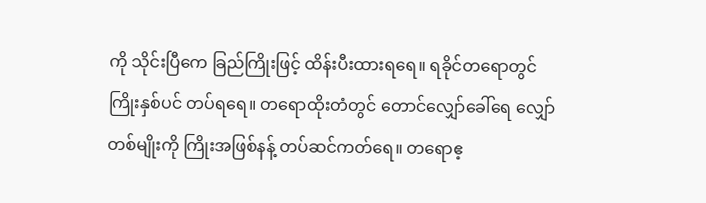ကို သိုင်းပြီကေ ခြည်ကြိုးဖြင့် ထိန်းပီးထားရရေ။ ရခိုင်တရောတွင် ကြိုးနှစ်ပင် တပ်ရရေ။ တရောထိုးတံတွင် တောင်လျှော်ခေါ်ရေ လျှော်တစ်မျိုးကို ကြိုးအဖြစ်နန့် တပ်ဆင်ကတ်ရေ။ တရောဧ့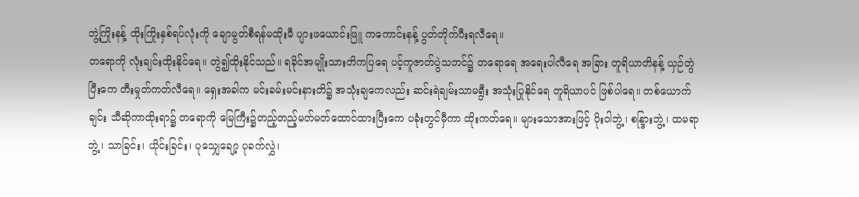ဘွဲ့ကြိုးနန့် ထိုးကြိုးနှစ်ရပ်လုံးကို ချောမွတ်စီရန်မထိုးမီ ပျားဖယောင်းဖြူ ကကောင်းနန့် ပွတ်တိုက်ပီးရလီရေ။
တရောကို လုံးချင်းထိုးနိုင်ရေ။ တွဲ၍ထိုးနိုင်သည်။ ရခိုင်အမျိုးသားတိကပြရေ ပင့်ကူဇာတ်ပွဲသဘင်၌ တရောရေ အရေးပါလီရေ အခြား တူရိယာတိနန့် ယှဉ်တွဲပြီးကေ တီးမှုတ်ကတ်လီရေ။ ရှေးအခါက မင်းခမ်းမင်းနားတိ၌ အသုံးချကေလည်း ဆင်းရဲချမ်းသာမရွီး အသုံးပြုနိုင်ရေ တူရိယာပင် ဖြစ်ပါရေ။ တစ်ယောက် ချင်း သီဆိုကာထိုးရာ၌ တရောကို မြေကြီး၌တည့်တည့်မတ်မတ်ထောင်ထားပြီးကေ ပခုံးတွင်မှီကာ ထိုးကတ်ရေ။ များသောအားဖြင့် ပိုးဝါဘွဲ့၊ စန္ဒြားဘွဲ့၊ ထမရာဘွဲ့၊ သာခြင်း၊ ယိုင်းခြင်း၊ ပုသျှေချော့ ပုခက်လွှဲ၊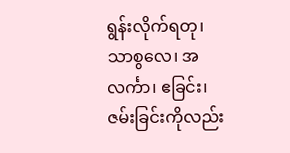ရွန်းလိုက်ရတု၊ သာစွလေ၊ အလင်္ကာ၊ ဧခြင်း၊ ဇမ်းခြင်းကိုလည်း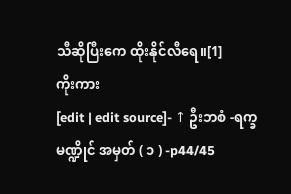သီဆိုပြီးကေ ထိုးနိုင်လီရေ။[1]
ကိုးကား
[edit | edit source]- ↑ ဦးဘစံ -ရက္ခမဏ္ဍိုင် အမှတ် ( ၁ ) -p44/45